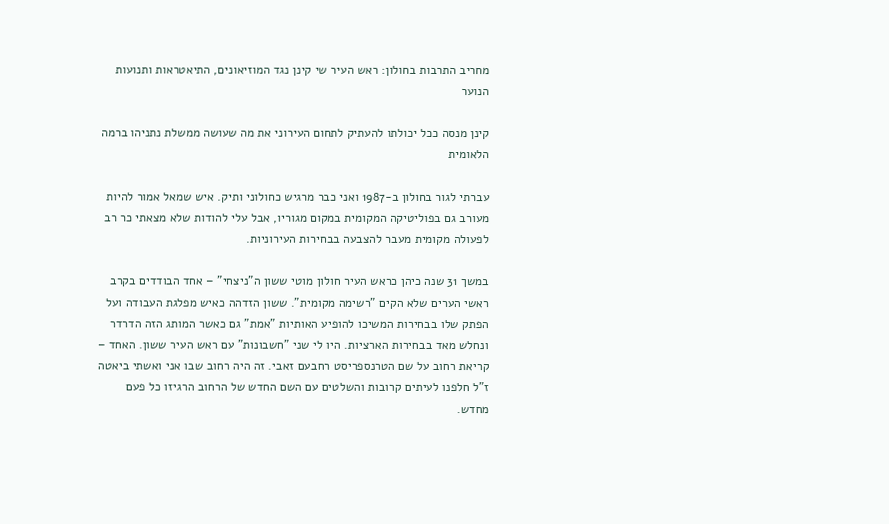מחריב התרבות בחולון: ראש העיר שי קינן נגד המוזיאונים, התיאטראות ותנועות הנוער

קינן מנסה ככל יכולתו להעתיק לתחום העירוני את מה שעושה ממשלת נתניהו ברמה הלאומית

עברתי לגור בחולון ב-1987 ואני כבר מרגיש כחולוני ותיק. איש שמאל אמור להיות מעורב גם בפוליטיקה המקומית במקום מגוריו, אבל עלי להודות שלא מצאתי כר רב לפעולה מקומית מעבר להצבעה בבחירות העירוניות.

במשך 31 שנה כיהן כראש העיר חולון מוטי ששון ה"ניצחי" – אחד הבודדים בקרב ראשי הערים שלא הקים "רשימה מקומית". ששון הזדהה כאיש מפלגת העבודה ועל הפתק שלו בבחירות המשיכו להופיע האותיות "אמת" גם כאשר המותג הזה הדרדר ונחלש מאד בבחירות הארציות. היו לי שני "חשבונות" עם ראש העיר ששון. האחד – קריאת רחוב על שם הטרנספריסט רחבעם זאבי. זה היה רחוב שבו אני ואשתי ביאטה ז"ל חלפנו לעיתים קרובות והשלטים עם השם החדש של הרחוב הרגיזו כל פעם מחדש.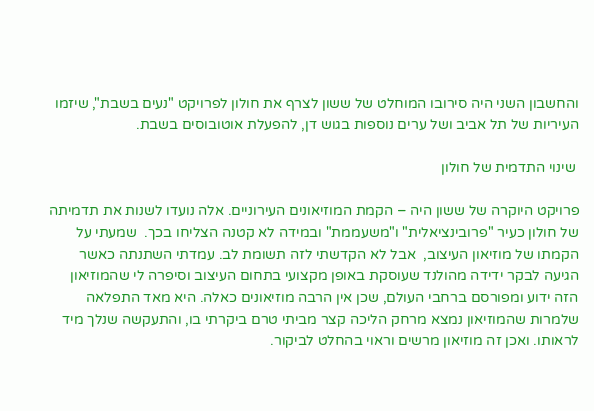והחשבון השני היה סירובו המוחלט של ששון לצרף את חולון לפרויקט "נעים בשבת", שיזמו העיריות של תל אביב ושל ערים נוספות בגוש דן, להפעלת אוטובוסים בשבת.

 שינוי התדמית של חולון

פרויקט היוקרה של ששון היה – הקמת המוזיאונים העירוניים. אלה נועדו לשנות את תדמיתה של חולון כעיר "פרובינציאלית" ו"משעממת" ובמידה לא קטנה הצליחו בכך.  שמעתי על הקמתו של מוזיאון העיצוב,  אבל לא הקדשתי לזה תשומת לב. עמדתי השתנתה כאשר הגיעה לבקר ידידה מהולנד שעוסקת באופן מקצועי בתחום העיצוב וסיפרה לי שהמוזיאון הזה ידוע ומפורסם ברחבי העולם, שכן אין הרבה מוזיאונים כאלה. היא מאד התפלאה שלמרות שהמוזיאון נמצא מרחק הליכה קצר מביתי טרם ביקרתי בו, והתעקשה שנלך מיד לראותו. ואכן זה מוזיאון מרשים וראוי בהחלט לביקור.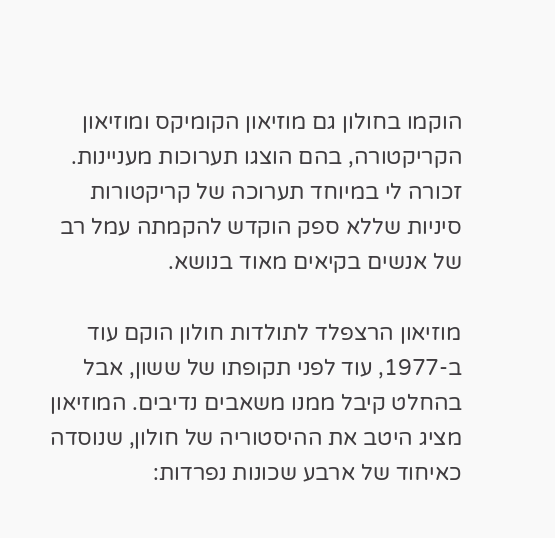הוקמו בחולון גם מוזיאון הקומיקס ומוזיאון הקריקטורה, בהם הוצגו תערוכות מעניינות. זכורה לי במיוחד תערוכה של קריקטורות סיניות שללא ספק הוקדש להקמתה עמל רב של אנשים בקיאים מאוד בנושא.

מוזיאון הרצפלד לתולדות חולון הוקם עוד ב-1977, עוד לפני תקופתו של ששון, אבל בהחלט קיבל ממנו משאבים נדיבים. המוזיאון מציג היטב את ההיסטוריה של חולון, שנוסדה כאיחוד של ארבע שכונות נפרדות: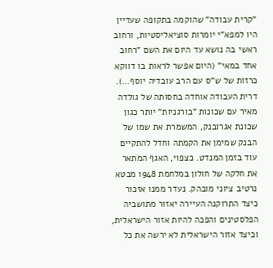"קרית עבודה" שהוקמה בתקופה שעדיין היו למפא"י יומרות סוציאליסטיות, ורחוב ראשי בה נושא עד היום את השם "רחוב אחד במאי" (היום אפשר לראות בו דווקא כרזות של ש"ס עם הרב עובדיה יוסף…). דרית העבודה אוחדה בחסותה של גולדה מאיר עם שכונות "בורגניות" יותר כגון שכונת אגרובנק, המשמרת את שמו של הבנק שמימן את הקמתה וחדל להתקיים עוד בזמן המנדט. כצפוי, האגף המתאר את חלקה של חולון במלחמת 1948 מבטא נרטיב ציוני מובהק. נעדר ממנו אזכור כיצד התרוקנה העיירה יאזור מתושביה הפלסטינים והפכה להיות אזור הישראלית, וכיצד אזור הישראלית לא ירשה את כל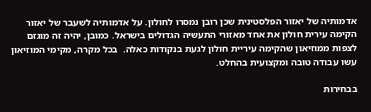אדמותיה של יאזור הפלסטינית שכן רובן נמסרו לחולון. על אדמותיה לשעבר של יאזור הקימה עירית חולון את אחד מאזורי התעשיה הגדולים בישראל. כמובן, יהיה זה מוגזם לצפות ממוזיאון שהקימה עיריית חולון לגעת בנקודות כאלה.  בכל מקרה, מקימי המוזיאון עשו עבודה טובה ומקצועית בהחלט.

בבחירות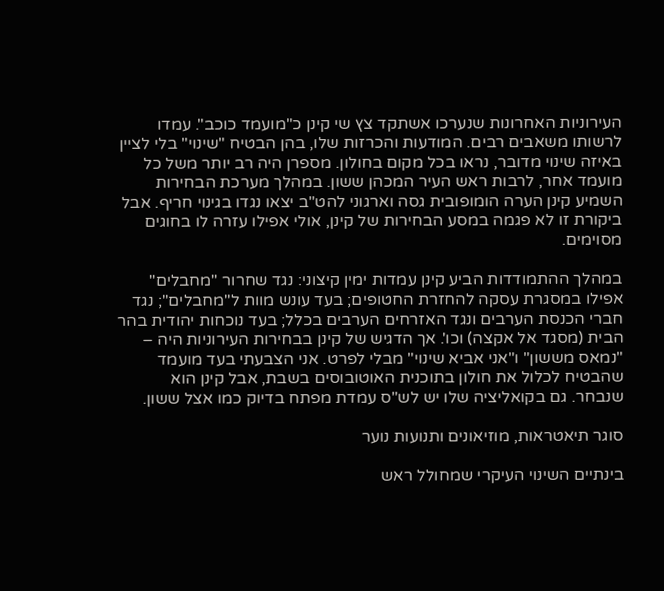העירוניות האחרונות שנערכו אשתקד צץ שי קינן כ"מועמד כוכב". עמדו לרשותו משאבים רבים. המודעות והכרזות שלו, בהן הבטיח "שינוי" בלי לציין באיזה שינוי מדובר, נראו בכל מקום בחולון. מספרן היה רב יותר משל כל מועמד אחר, לרבות ראש העיר המכהן ששון. במהלך מערכת הבחירות השמיע קינן הערה הומופובית גסה וארגוני להט"ב יצאו נגדו בגינוי חריף. אבל ביקורת זו לא פגמה במסע הבחירות של קינן, אולי אפילו עזרה לו בחוגים מסוימים.

במהלך ההתמודדות הביע קינן עמדות ימין קיצוני: נגד שחרור "מחבלים" אפילו במסגרת עסקה להחזרת החטופים; בעד עונש מוות ל"מחבלים"; נגד חברי הכנסת הערבים ונגד האזרחים הערבים בכלל; בעד נוכחות יהודית בהר הבית (מסגד אל אקצה) וכו'. אך הדגיש של קינן בבחירות העירוניות היה – "נמאס מששון" ו"אני אביא שינוי" מבלי לפרט. אני הצבעתי בעד מועמד שהבטיח לכלול את חולון בתוכנית האוטובוסים בשבת, אבל קינן הוא שנבחר. גם בקואליציה שלו יש לש"ס עמדת מפתח בדיוק כמו אצל ששון.

סוגר תיאטראות, מוזיאונים ותנועות נוער

בינתיים השינוי העיקרי שמחולל ראש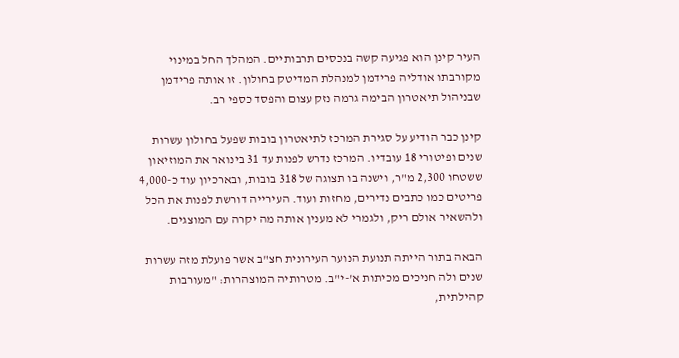העיר קינן הוא פגיעה קשה בנכסים תרבותיים. המהלך החל במינוי מקורבתו אודליה פרידמן למנהלת המדיטק בחולון. זו אותה פרידמן שבניהול תיאטרון הבימה גרמה נזק עצום והפסד כספי רב.

קינן כבר הודיע על סגירת המרכז לתיאטרון בובות שפעל בחולון עשרות שנים ופיטורי 18 עובדיו. המרכז נדרש לפנות עד 31 בינואר את המוזיאון ששטחו 2,300 מ"ר, וישנה בו תצוגה של 318 בובות, ובארכיון עוד כ-4,000 פריטים כמו כתבים נדירים, מחזות ועוד. העירייה דורשת לפנות את הכל ולהשאיר אולם ריק, ולגמרי לא מענין אותה מה יקרה עם המוצגים.

הבאה בתור הייתה תנועת הנוער העירונית חצ"ב אשר פועלת מזה עשרות שנים ולה חניכים מכיתות א'-י"ב. מטרותיה המוצהרות: "מעורבות קהילתית,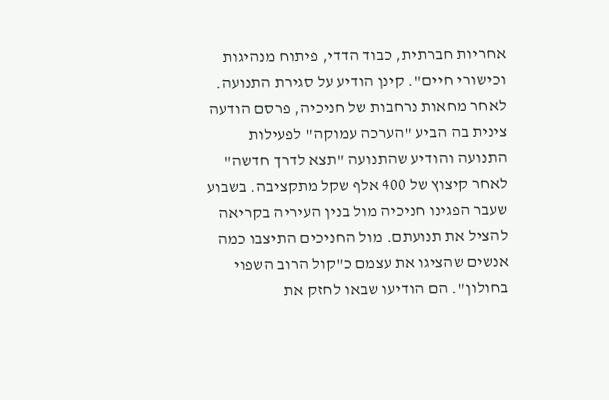אחריות חברתית, כבוד הדדי, פיתוח מנהיגות וכישורי חיים". קינן הודיע על סגירת התנועה. לאחר מחאות נרחבות של חניכיה, פרסם הודעה צינית בה הביע "הערכה עמוקה" לפעילות התנועה והודיע שהתנועה "תצא לדרך חדשה" לאחר קיצוץ של 400 אלף שקל מתקציבה. בשבוע שעבר הפגינו חניכיה מול בנין העיריה בקריאה להציל את תנועתם. מול החניכים התיצבו כמה אנשים שהציגו את עצמם כ"קול הרוב השפוי בחולון". הם הודיעו שבאו לחזק את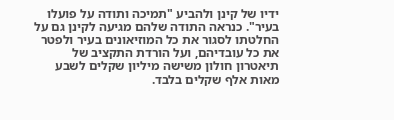ידיו של קינן ולהביע "תמיכה ותודה על פועלו בעיר". כנראה התודה שלהם מגיעה לקינן גם על החלטתו לסגור את כל המוזיאונים בעיר ולפטר את כל עובדיהם, ועל הורדת התקציב של תיאטרון חולון משישה מיליון שקלים לשבע מאות אלף שקלים בלבד.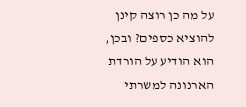על מה כן רוצה קינן להוציא כספים? ובכן, הוא הודיע על הורדת הארנונה למשרתי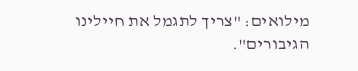מילואים: "צריך לתגמל את חיילינו הגיבורים".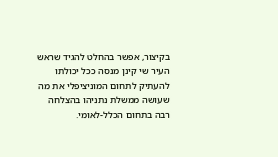בקיצור, אפשר בהחלט להגיד שראש העיר שי קינן מנסה ככל יכולתו להעתיק לתחום המוניציפלי את מה שעושה ממשלת נתניהו בהצלחה רבה בתחום הכלל-לאומי.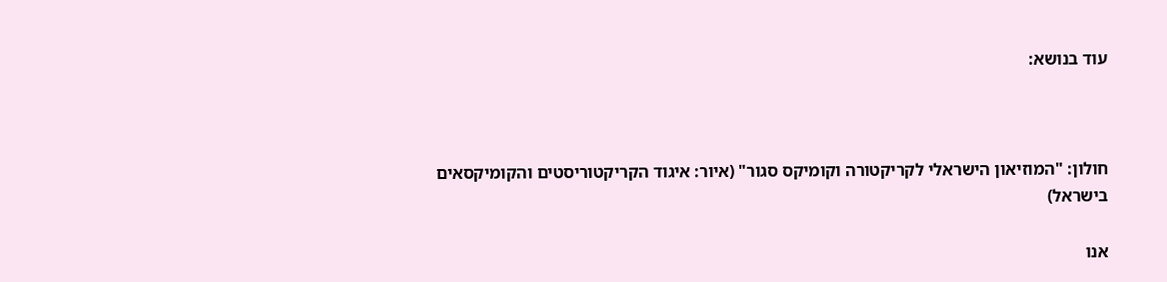עוד בנושא:



חולון: "המוזיאון הישראלי לקריקטורה וקומיקס סגור" (איור: איגוד הקריקטוריסטים והקומיקסאים בישראל)

אנו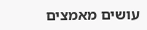עושים מאמצים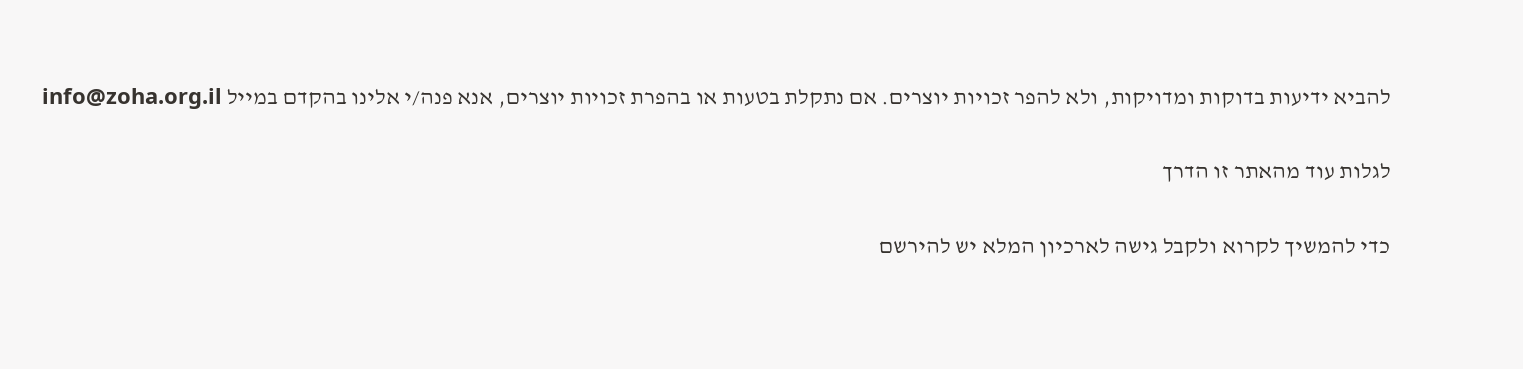להביא ידיעות בדוקות ומדויקות, ולא להפר זכויות יוצרים. אם נתקלת בטעות או בהפרת זכויות יוצרים, אנא פנה/י אלינו בהקדם במייל info@zoha.org.il

לגלות עוד מהאתר זו הדרך

כדי להמשיך לקרוא ולקבל גישה לארכיון המלא יש להירשם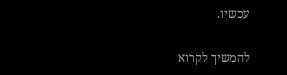עכשיו.

להמשיך לקרוא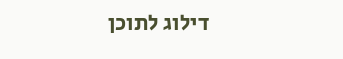דילוג לתוכן